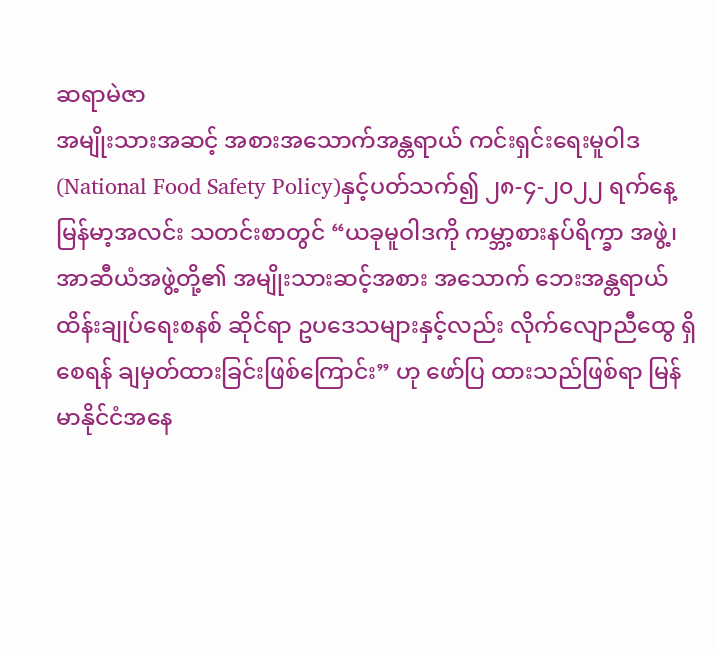ဆရာမဲဇာ
အမျိုးသားအဆင့် အစားအသောက်အန္တရာယ် ကင်းရှင်းရေးမူဝါဒ (National Food Safety Policy)နှင့်ပတ်သက်၍ ၂၈-၄-၂၀၂၂ ရက်နေ့ မြန်မာ့အလင်း သတင်းစာတွင် “ယခုမူဝါဒကို ကမ္ဘာ့စားနပ်ရိက္ခာ အဖွဲ့၊ အာဆီယံအဖွဲ့တို့၏ အမျိုးသားဆင့်အစား အသောက် ဘေးအန္တရာယ်ထိန်းချုပ်ရေးစနစ် ဆိုင်ရာ ဥပဒေသများနှင့်လည်း လိုက်လျောညီထွေ ရှိစေရန် ချမှတ်ထားခြင်းဖြစ်ကြောင်း” ဟု ဖော်ပြ ထားသည်ဖြစ်ရာ မြန်မာနိုင်ငံအနေ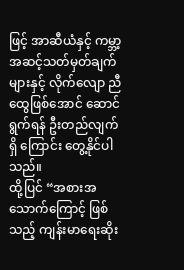ဖြင့် အာဆီယံနှင့် ကမ္ဘာ့အဆင့်သတ်မှတ်ချက်များနှင့် လိုက်လျော ညီထွေဖြစ်အောင် ဆောင်ရွက်ရန် ဦးတည်လျက်ရှိ ကြောင်း တွေ့နိုင်ပါသည်။
ထို့ပြင် “အစားအသောက်ကြောင့် ဖြစ်သည့် ကျန်းမာရေးဆိုး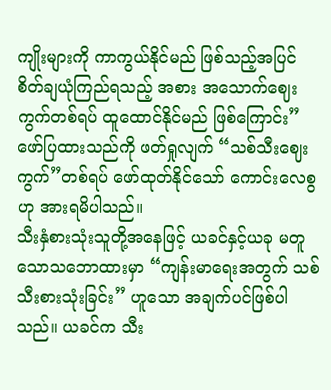ကျိုးများကို ကာကွယ်နိုင်မည် ဖြစ်သည့်အပြင် စိတ်ချယုံကြည်ရသည့် အစား အသောက်ဈေးကွက်တစ်ရပ် ထူထောင်နိုင်မည် ဖြစ်ကြောင်း” ဖော်ပြထားသည်ကို ဖတ်ရှုလျက် “သစ်သီးဈေးကွက်”တစ်ရပ် ဖော်ထုတ်နိုင်သော် ကောင်းလေစွဟု အားရမိပါသည်။
သီးနှံစားသုံးသူတို့အနေဖြင့် ယခင်နှင့်ယခု မတူသောသဘောထားမှာ “ကျန်းမာရေးအတွက် သစ်သီးစားသုံးခြင်း” ဟူသော အချက်ပင်ဖြစ်ပါ သည်။ ယခင်က သီး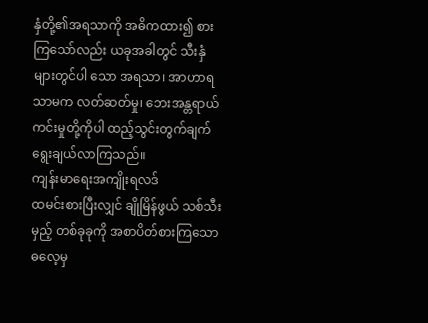နှံတို့၏အရသာကို အဓိကထား၍ စားကြသော်လည်း ယခုအခါတွင် သီးနှံများတွင်ပါ သော အရသာ၊ အာဟာရသာမက လတ်ဆတ်မှု၊ ဘေးအန္တရာယ်ကင်းမှုတို့ကိုပါ ထည့်သွင်းတွက်ချက် ရွေးချယ်လာကြသည်။
ကျန်းမာရေးအကျိုးရလဒ်
ထမင်းစားပြီးလျှင် ချိုမြိန်ဖွယ် သစ်သီးမှည့် တစ်ခုခုကို အစာပိတ်စားကြသောဓလေ့မှ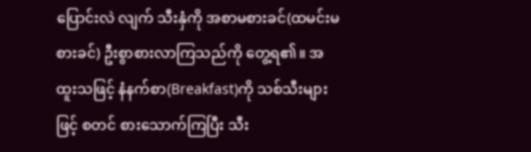ပြောင်းလဲ လျက် သီးနှံကို အစာမစားခင်(ထမင်းမစားခင်) ဦးစွာစားလာကြသည်ကို တွေ့ရ၏။ အထူးသဖြင့် နံနက်စာ(Breakfast)ကို သစ်သီးများဖြင့် စတင် စားသောက်ကြပြီး သီး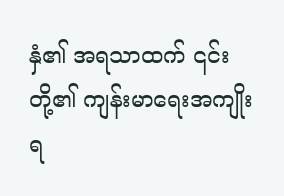နှံ၏ အရသာထက် ၎င်းတို့၏ ကျန်းမာရေးအကျိုးရ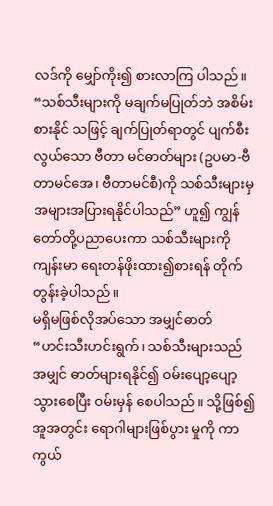လဒ်ကို မျှော်ကိုး၍ စားလာကြ ပါသည်။
“သစ်သီးများကို မချက်မပြုတ်ဘဲ အစိမ်းစားနိုင် သဖြင့် ချက်ပြုတ်ရာတွင် ပျက်စီးလွယ်သော ဗီတာ မင်ဓာတ်များ (ဥပမာ-ဗီတာမင်အေ၊ ဗီတာမင်စီ)ကို သစ်သီးများမှ အများအပြားရနိုင်ပါသည်” ဟူ၍ ကျွန်တော်တို့ပညာပေးကာ သစ်သီးများကို ကျန်းမာ ရေးတန်ဖိုးထား၍စားရန် တိုက်တွန်းခဲ့ပါသည်။
မရှိမဖြစ်လိုအပ်သော အမျှင်ဓာတ်
“ဟင်းသီးဟင်းရွက်၊ သစ်သီးများသည် အမျှင် ဓာတ်များရနိုင်၍ ဝမ်းပျော့ပျော့သွားစေပြီး ဝမ်းမှန် စေပါသည်။ သို့ဖြစ်၍ အူအတွင်း ရောဂါများဖြစ်ပွား မှုကို ကာကွယ်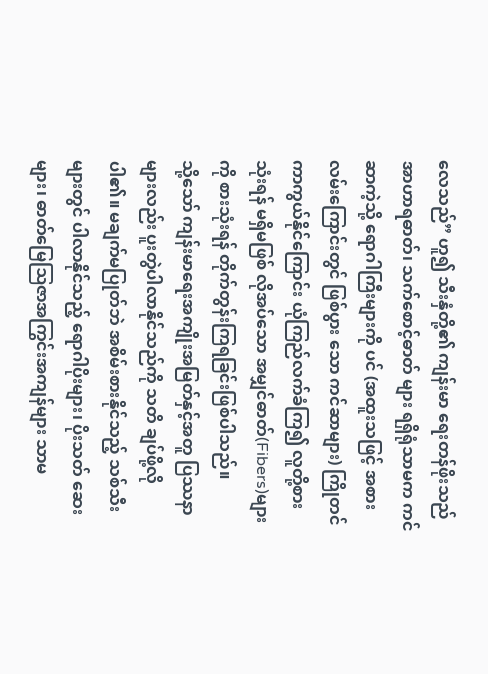လေသည်” ဟူ၍ သီးနှံတို့၏ ကျန်းမာ ရေးတန်ဖိုးသည် အာဟာရဓာတ်၊ သက်စောင့်ဓာတ် များ ရရှိရုံသာမက ကင်ဆာကဲ့သို့ ရောဂါကြီးများကို ပင် (အထူးသဖြင့် အစားလမ်းကြောင်းတွင် ဖြစ်ပွား သော ကင်ဆာများ) ကြိုတင်ကာကွယ်နိုင်ကြောင်း ယုံကြည်လက်ခံကြ၍ လူတို့စားသုံးရန် မရှိမဖြစ် လိုအပ်သော အမျှင်ဓာတ်(Fibers)များကို စားသုံးရန် တိုက်တွန်းကြရခြင်းဖြစ်ပါသည်။
သို့သော် ကျန်းမာရေးအကျိုးအမြတ်နှင့်အတူ ပြဿနာများလည်း ပူးတွဲပါလာနိုင်သည်ကို သတိ ချပ်ဖို့လိုပါ၏။ မချက်မပြုတ်ဘဲ အစိမ်းစားနိုင်သည့် သစ်သီးများတွင် ပါလာနိုင်သည့် ရောဂါပိုးများ၊ ပိုးသတ် ဆေးများ၊ ဓာတ်မြေဩဇာအကြွင်းအကျန်များ သာမ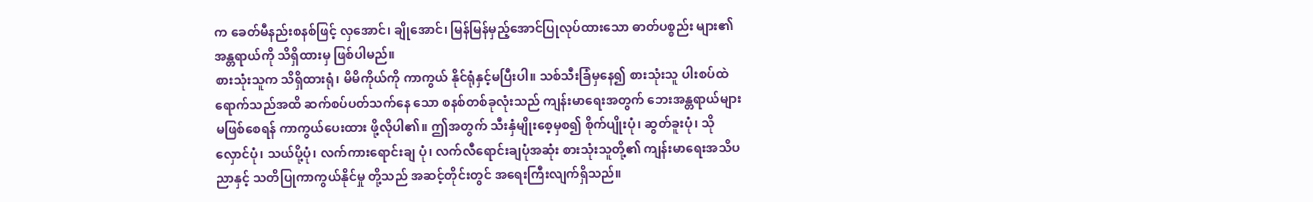က ခေတ်မီနည်းစနစ်ဖြင့် လှအောင်၊ ချိုအောင်၊ မြန်မြန်မှည့်အောင်ပြုလုပ်ထားသော ဓာတ်ပစ္စည်း များ၏အန္တရာယ်ကို သိရှိထားမှ ဖြစ်ပါမည်။
စားသုံးသူက သိရှိထားရုံ၊ မိမိကိုယ်ကို ကာကွယ် နိုင်ရုံနှင့်မပြီးပါ။ သစ်သီးခြံမှနေ၍ စားသုံးသူ ပါးစပ်ထဲရောက်သည်အထိ ဆက်စပ်ပတ်သက်နေ သော စနစ်တစ်ခုလုံးသည် ကျန်းမာရေးအတွက် ဘေးအန္တရာယ်များမဖြစ်စေရန် ကာကွယ်ပေးထား ဖို့လိုပါ၏။ ဤအတွက် သီးနှံမျိုးစေ့မှစ၍ စိုက်ပျိုးပုံ၊ ဆွတ်ခူးပုံ၊ သိုလှောင်ပုံ၊ သယ်ပို့ပုံ၊ လက်ကားရောင်းချ ပုံ၊ လက်လီရောင်းချပုံအဆုံး စားသုံးသူတို့၏ ကျန်းမာရေးအသိပညာနှင့် သတိပြုကာကွယ်နိုင်မှု တို့သည် အဆင့်တိုင်းတွင် အရေးကြီးလျက်ရှိသည်။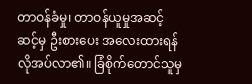တာဝန်ခံမှု၊ တာဝန်ယူမှုအဆင့်ဆင့်မှ ဦးစားပေး အလေးထားရန်လိုအပ်လာ၏။ ခြံစိုက်တောင်သူမှ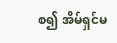စ၍ အိမ်ရှင်မ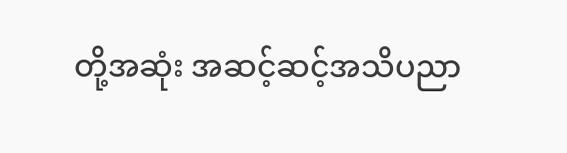တို့အဆုံး အဆင့်ဆင့်အသိပညာ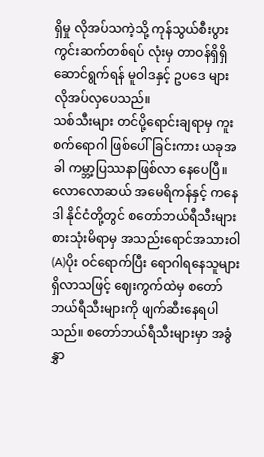ရှိမှု လိုအပ်သကဲ့သို့ ကုန်သွယ်စီးပွား ကွင်းဆက်တစ်ရပ် လုံးမှ တာဝန်ရှိရှိဆောင်ရွက်ရန် မူဝါဒနှင့် ဥပဒေ များ လိုအပ်လှပေသည်။
သစ်သီးများ တင်ပို့ရောင်းချရာမှ ကူးစက်ရောဂါ ဖြစ်ပေါ်ခြင်းကား ယခုအခါ ကမ္ဘာ့ပြဿနာဖြစ်လာ နေပေပြီ။ လောလောဆယ် အမေရိကန်နှင့် ကနေဒါ နိုင်ငံတို့တွင် စတော်ဘယ်ရီသီးများ စားသုံးမိရာမှ အသည်းရောင်အသားဝါ(A)ပိုး ဝင်ရောက်ပြီး ရောဂါရနေသူများရှိလာသဖြင့် ဈေးကွက်ထဲမှ စတော်ဘယ်ရီသီးများကို ဖျက်ဆီးနေရပါသည်။ စတော်ဘယ်ရီသီးများမှာ အခွံနွှာ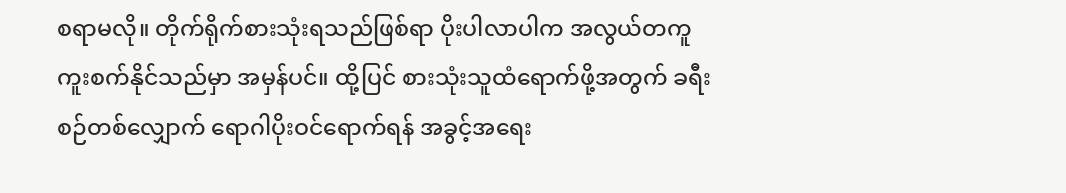စရာမလို။ တိုက်ရိုက်စားသုံးရသည်ဖြစ်ရာ ပိုးပါလာပါက အလွယ်တကူ ကူးစက်နိုင်သည်မှာ အမှန်ပင်။ ထို့ပြင် စားသုံးသူထံရောက်ဖို့အတွက် ခရီးစဉ်တစ်လျှောက် ရောဂါပိုးဝင်ရောက်ရန် အခွင့်အရေး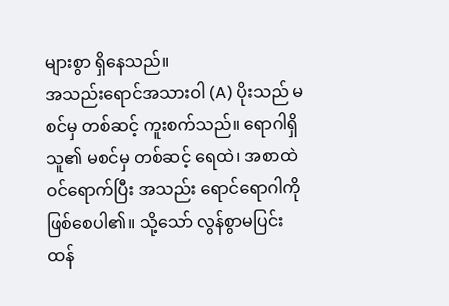များစွာ ရှိနေသည်။
အသည်းရောင်အသားဝါ (A) ပိုးသည် မစင်မှ တစ်ဆင့် ကူးစက်သည်။ ရောဂါရှိသူ၏ မစင်မှ တစ်ဆင့် ရေထဲ၊ အစာထဲဝင်ရောက်ပြီး အသည်း ရောင်ရောဂါကို ဖြစ်စေပါ၏။ သို့သော် လွန်စွာမပြင်း ထန်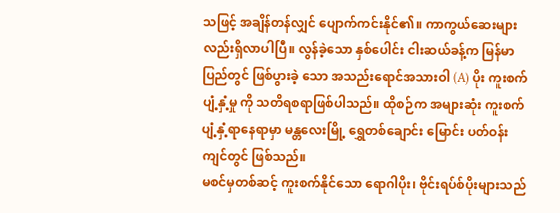သဖြင့် အချိန်တန်လျှင် ပျောက်ကင်းနိုင်၏။ ကာကွယ်ဆေးများလည်းရှိလာပါပြီ။ လွန်ခဲ့သော နှစ်ပေါင်း ငါးဆယ်ခန့်က မြန်မာပြည်တွင် ဖြစ်ပွားခဲ့ သော အသည်းရောင်အသားဝါ (A) ပိုး ကူးစက်ပျံ့နှံ့မှု ကို သတိရစရာဖြစ်ပါသည်။ ထိုစဉ်က အများဆုံး ကူးစက်ပျံ့နှံ့ရာနေရာမှာ မန္တလေးမြို့ ရွှေတစ်ချောင်း မြောင်း ပတ်ဝန်းကျင်တွင် ဖြစ်သည်။
မစင်မှတစ်ဆင့် ကူးစက်နိုင်သော ရောဂါပိုး၊ ဗိုင်းရပ်စ်ပိုးများသည်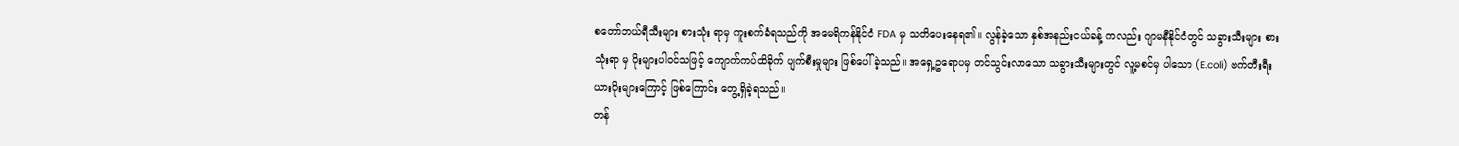စတော်ဘယ်ရီသီးများ စားသုံး ရာမှ ကူးစက်ခံရသည်ကို အမေရိကန်နိုင်ငံ FDA မှ သတိပေးနေရ၏။ လွန်ခဲ့သော နှစ်အနည်းငယ်ခန့် ကလည်း ဂျာမနီနိုင်ငံတွင် သခွားသီးများ စားသုံးရာ မှ ပိုးများပါဝင်သဖြင့် ကျောက်ကပ်ထိခိုက် ပျက်စီးမှုများ ဖြစ်ပေါ်ခဲ့သည်။ အရှေ့ဥရောပမှ တင်သွင်းလာသော သခွားသီးများတွင် လူ့မစင်မှ ပါသော (E.coli) ဗက်တီးရီးယားပိုးများကြောင့် ဖြစ်ကြောင်း တွေ့ရှိခဲ့ရသည်။
တန်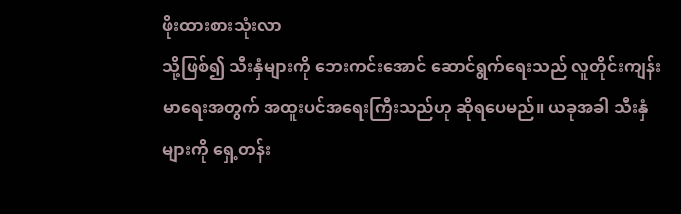ဖိုးထားစားသုံးလာ
သို့ဖြစ်၍ သီးနှံများကို ဘေးကင်းအောင် ဆောင်ရွက်ရေးသည် လူတိုင်းကျန်းမာရေးအတွက် အထူးပင်အရေးကြီးသည်ဟု ဆိုရပေမည်။ ယခုအခါ သီးနှံများကို ရှေ့တန်း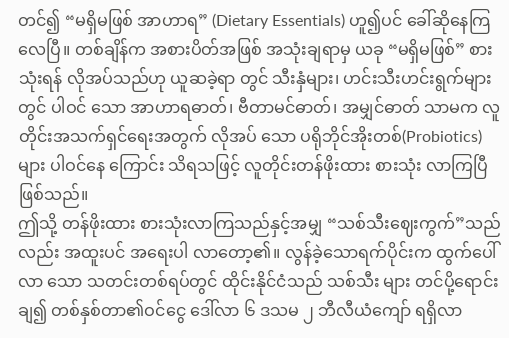တင်၍ “မရှိမဖြစ် အာဟာရ” (Dietary Essentials) ဟူ၍ပင် ခေါ်ဆိုနေကြလေပြီ။ တစ်ချိန်က အစားပိတ်အဖြစ် အသုံးချရာမှ ယခု “မရှိမဖြစ်” စားသုံးရန် လိုအပ်သည်ဟု ယူဆခဲ့ရာ တွင် သီးနှံများ၊ ဟင်းသီးဟင်းရွက်များတွင် ပါဝင် သော အာဟာရဓာတ်၊ ဗီတာမင်ဓာတ်၊ အမျှင်ဓာတ် သာမက လူတိုင်းအသက်ရှင်ရေးအတွက် လိုအပ် သော ပရိုဘိုင်အိုးတစ်(Probiotics)များ ပါဝင်နေ ကြောင်း သိရသဖြင့် လူတိုင်းတန်ဖိုးထား စားသုံး လာကြပြီဖြစ်သည်။
ဤသို့ တန်ဖိုးထား စားသုံးလာကြသည်နှင့်အမျှ “သစ်သီးဈေးကွက်”သည်လည်း အထူးပင် အရေးပါ လာတော့၏။ လွန်ခဲ့သောရက်ပိုင်းက ထွက်ပေါ်လာ သော သတင်းတစ်ရပ်တွင် ထိုင်းနိုင်ငံသည် သစ်သီး များ တင်ပို့ရောင်းချ၍ တစ်နှစ်တာ၏ဝင်ငွေ ဒေါ်လာ ၆ ဒသမ ၂ ဘီလီယံကျော် ရရှိလာ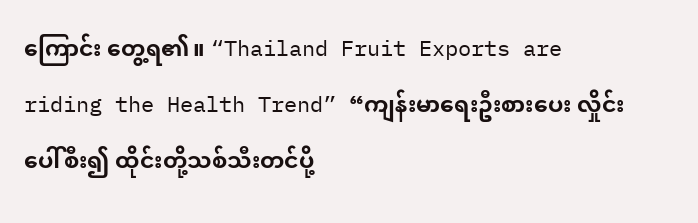ကြောင်း တွေ့ရ၏။ “Thailand Fruit Exports are riding the Health Trend” “ကျန်းမာရေးဦးစားပေး လှိုင်းပေါ်စီး၍ ထိုင်းတို့သစ်သီးတင်ပို့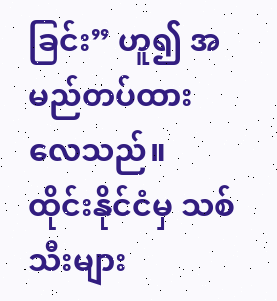ခြင်း” ဟူ၍ အမည်တပ်ထား လေသည်။
ထိုင်းနိုင်ငံမှ သစ်သီးများ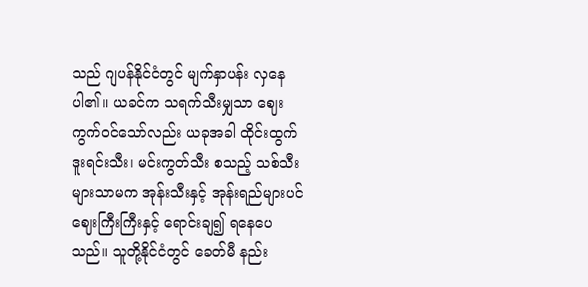သည် ဂျပန်နိုင်ငံတွင် မျက်နှာပန်း လှနေပါ၏။ ယခင်က သရက်သီးမျှသာ ဈေးကွက်ဝင်သော်လည်း ယခုအခါ ထိုင်းထွက် ဒူးရင်းသီး၊ မင်းကွတ်သီး စသည့် သစ်သီးများသာမက အုန်းသီးနှင့် အုန်းရည်များပင် ဈေးကြီးကြီးနှင့် ရောင်းချ၍ ရနေပေသည်။ သူတို့နိုင်ငံတွင် ခေတ်မီ နည်း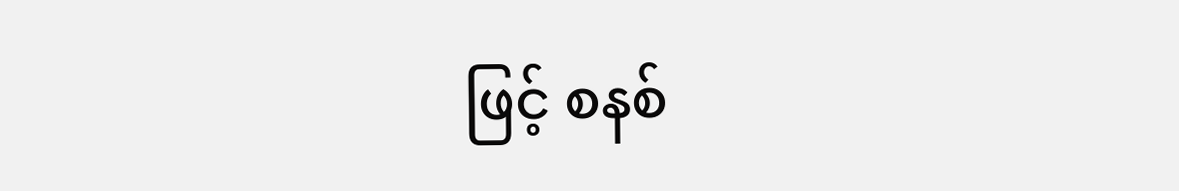ဖြင့် စနစ်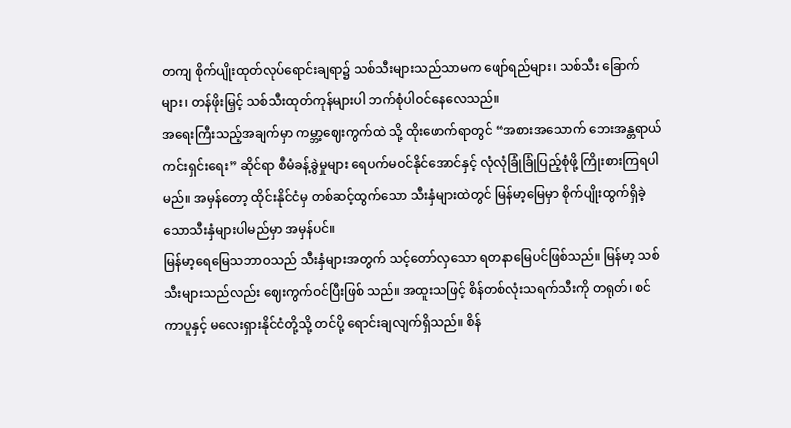တကျ စိုက်ပျိုးထုတ်လုပ်ရောင်းချရာ၌ သစ်သီးများသည်သာမက ဖျော်ရည်များ၊ သစ်သီး ခြောက်များ၊ တန်ဖိုးမြှင့် သစ်သီးထုတ်ကုန်များပါ ဘက်စုံပါဝင်နေလေသည်။
အရေးကြီးသည့်အချက်မှာ ကမ္ဘာ့ဈေးကွက်ထဲ သို့ ထိုးဖောက်ရာတွင် “အစားအသောက် ဘေးအန္တရာယ်ကင်းရှင်းရေး” ဆိုင်ရာ စီမံခန့်ခွဲမှုများ ရေပက်မဝင်နိုင်အောင်နှင့် လုံလုံခြုံခြုံပြည့်စုံဖို့ ကြိုးစားကြရပါမည်။ အမှန်တော့ ထိုင်းနိုင်ငံမှ တစ်ဆင့်ထွက်သော သီးနှံများထဲတွင် မြန်မာ့မြေမှာ စိုက်ပျိုးထွက်ရှိခဲ့သောသီးနှံများပါမည်မှာ အမှန်ပင်။
မြန်မာ့ရေမြေသဘာဝသည် သီးနှံများအတွက် သင့်တော်လှသော ရတနာမြေပင်ဖြစ်သည်။ မြန်မာ့ သစ်သီးများသည်လည်း ဈေးကွက်ဝင်ပြီးဖြစ် သည်။ အထူးသဖြင့် စိန်တစ်လုံးသရက်သီးကို တရုတ်၊ စင်ကာပူနှင့် မလေးရှားနိုင်ငံတို့သို့ တင်ပို့ ရောင်းချလျက်ရှိသည်။ စိန်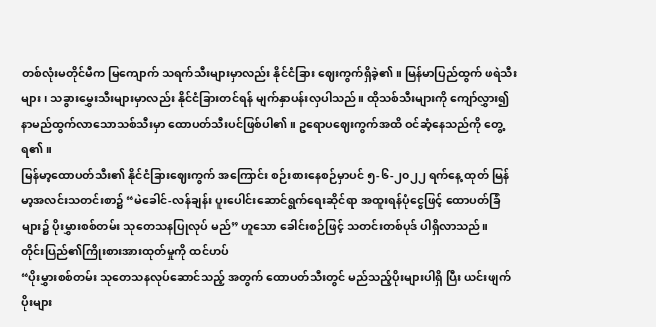တစ်လုံးမတိုင်မီက မြကျောက် သရက်သီးများမှာလည်း နိုင်ငံခြား ဈေးကွက်ရှိခဲ့၏။ မြန်မာပြည်ထွက် ဖရဲသီးများ၊ သခွားမွှေးသီးများမှာလည်း နိုင်ငံခြားတင်ရန် မျက်နှာပန်းလှပါသည်။ ထိုသစ်သီးများကို ကျော်လွှား၍ နာမည်ထွက်လာသောသစ်သီးမှာ ထောပတ်သီးပင်ဖြစ်ပါ၏။ ဥရောပဈေးကွက်အထိ ဝင်ဆံ့နေသည်ကို တွေ့ရ၏။
မြန်မာ့ထောပတ်သီး၏ နိုင်ငံခြားဈေးကွက် အကြောင်း စဉ်းစားနေစဉ်မှာပင် ၅-၆-၂၀၂၂ ရက်နေ့ ထုတ် မြန်မာ့အလင်းသတင်းစာ၌ “မဲခေါင်-လန်ချန်း ပူးပေါင်းဆောင်ရွက်ရေးဆိုင်ရာ အထူးရန်ပုံငွေဖြင့် ထောပတ်ခြံများ၌ ပိုးမွှားစစ်တမ်း သုတေသနပြုလုပ် မည်” ဟူသော ခေါင်းစဉ်ဖြင့် သတင်းတစ်ပုဒ် ပါရှိလာသည်။
တိုင်းပြည်၏ကြိုးစားအားထုတ်မှုကို ထင်ဟပ်
“ပိုးမွှားစစ်တမ်း သုတေသနလုပ်ဆောင်သည့် အတွက် ထောပတ်သီးတွင် မည်သည့်ပိုးများပါရှိ ပြီး ယင်းဖျက်ပိုးများ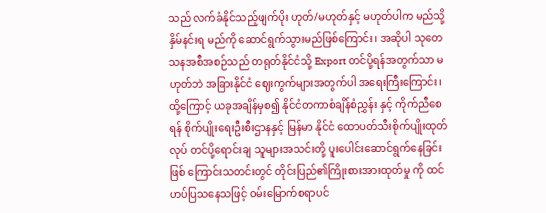သည် လက်ခံနိုင်သည့်ဖျက်ပိုး ဟုတ်/မဟုတ်နှင့် မဟုတ်ပါက မည်သို့နှိမ်နင်းရ မည်ကို ဆောင်ရွက်သွားမည်ဖြစ်ကြောင်း၊ အဆိုပါ သုတေသနအစီအစဉ်သည် တရုတ်နိုင်ငံသို့ Export တင်ပို့ရန်အတွက်သာ မဟုတ်ဘဲ အခြားနိုင်ငံ ဈေးကွက်များအတွက်ပါ အရေးကြီးကြောင်း၊ ထို့ကြောင့် ယခုအချိန်မှစ၍ နိုင်ငံတကာစံချိန်စံညွှန်း နှင့် ကိုက်ညီစေရန် စိုက်ပျိုးရေးဦးစီးဌာနနှင့် မြန်မာ နိုင်ငံ ထောပတ်သီးစိုက်ပျိုးထုတ်လုပ် တင်ပို့ရောင်းချ သူများအသင်းတို့ ပူးပေါင်းဆောင်ရွက်နေခြင်းဖြစ် ကြောင်းသတင်းတွင် တိုင်းပြည်၏ကြိုးစားအားထုတ်မှု ကို ထင်ဟပ်ပြသနေသဖြင့် ဝမ်းမြောက်စရာပင်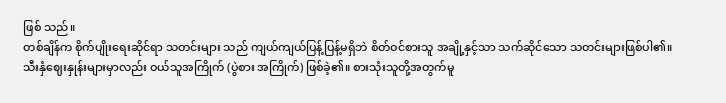ဖြစ် သည်။
တစ်ချိန်က စိုက်ပျိုးရေးဆိုင်ရာ သတင်းများ သည် ကျယ်ကျယ်ပြန့်ပြန့်မရှိဘဲ စိတ်ဝင်စားသူ အချို့နှင့်သာ သက်ဆိုင်သော သတင်းများဖြစ်ပါ၏။ သီးနှံဈေးနှုန်းများမှာလည်း ဝယ်သူအကြိုက် (ပွဲစား အကြိုက်) ဖြစ်ခဲ့၏။ စားသုံးသူတို့အတွက်မူ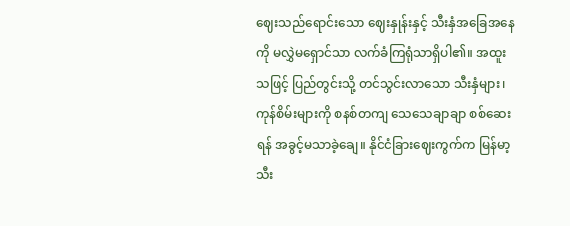ဈေးသည်ရောင်းသော ဈေးနှုန်းနှင့် သီးနှံအခြေအနေ ကို မလွှဲမရှောင်သာ လက်ခံကြရုံသာရှိပါ၏။ အထူး သဖြင့် ပြည်တွင်းသို့ တင်သွင်းလာသော သီးနှံများ၊ ကုန်စိမ်းများကို စနစ်တကျ သေသေချာချာ စစ်ဆေး ရန် အခွင့်မသာခဲ့ချေ။ နိုင်ငံခြားဈေးကွက်က မြန်မာ့ သီး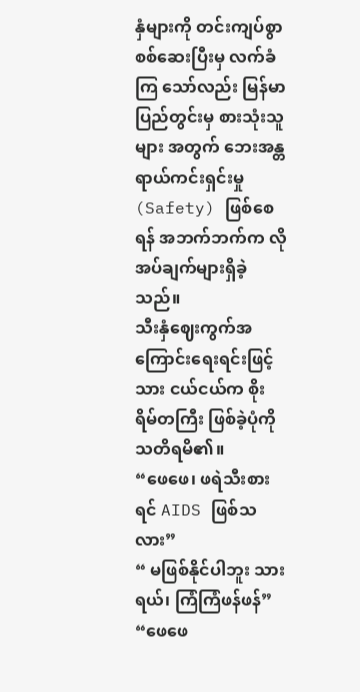နှံများကို တင်းကျပ်စွာစစ်ဆေးပြီးမှ လက်ခံကြ သော်လည်း မြန်မာပြည်တွင်းမှ စားသုံးသူများ အတွက် ဘေးအန္တရာယ်ကင်းရှင်းမှု (Safety) ဖြစ်စေ ရန် အဘက်ဘက်က လိုအပ်ချက်များရှိခဲ့သည်။
သီးနှံဈေးကွက်အကြောင်းရေးရင်းဖြင့် သား ငယ်ငယ်က စိုးရိမ်တကြီး ဖြစ်ခဲ့ပုံကို သတိရမိ၏။
“ဖေဖေ၊ ဖရဲသီးစားရင် AIDS ဖြစ်သလား”
“ မဖြစ်နိုင်ပါဘူး သားရယ်၊ ကြံကြံဖန်ဖန်”
“ဖေဖေ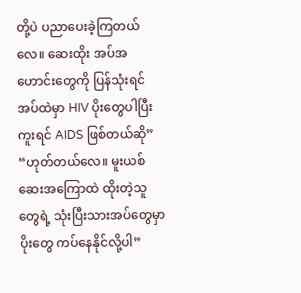တို့ပဲ ပညာပေးခဲ့ကြတယ်လေ။ ဆေးထိုး အပ်အဟောင်းတွေကို ပြန်သုံးရင် အပ်ထဲမှာ HIV ပိုးတွေပါပြီး ကူးရင် AIDS ဖြစ်တယ်ဆို”
“ဟုတ်တယ်လေ။ မူးယစ်ဆေးအကြောထဲ ထိုးတဲ့သူတွေရဲ့ သုံးပြီးသားအပ်တွေမှာ ပိုးတွေ ကပ်နေနိုင်လို့ပါ”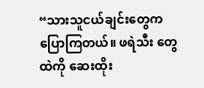“သားသူငယ်ချင်းတွေက ပြောကြတယ်။ ဖရဲသီး တွေထဲကို ဆေးထိုး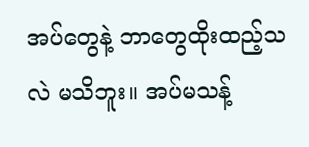အပ်တွေနဲ့ ဘာတွေထိုးထည့်သလဲ မသိဘူး။ အပ်မသန့်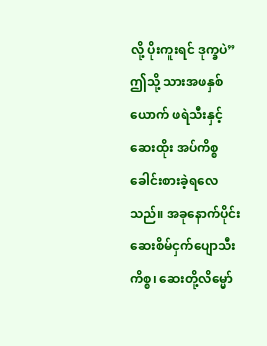လို့ ပိုးကူးရင် ဒုက္ခပဲ”
ဤသို့ သားအဖနှစ်ယောက် ဖရဲသီးနှင့် ဆေးထိုး အပ်ကိစ္စ ခေါင်းစားခဲ့ရလေသည်။ အခုနောက်ပိုင်း ဆေးစိမ်ငှက်ပျောသီးကိစ္စ၊ ဆေးတို့လိမ္မော်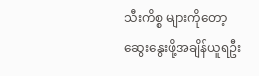သီးကိစ္စ များကိုတော့ ဆွေးနွေးဖို့အချိန်ယူရဦး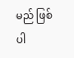မည် ဖြစ်ပါ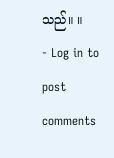သည်။ ။
- Log in to post comments